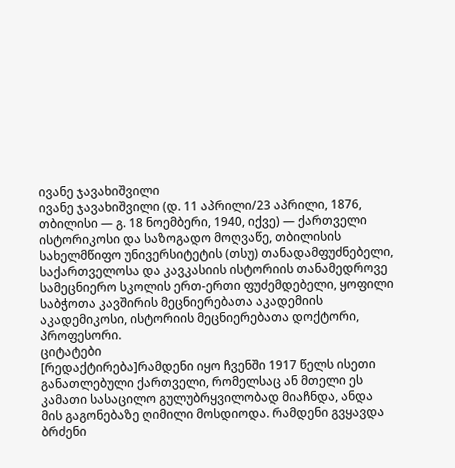ივანე ჯავახიშვილი
ივანე ჯავახიშვილი (დ. 11 აპრილი/23 აპრილი, 1876, თბილისი ― გ. 18 ნოემბერი, 1940, იქვე) — ქართველი ისტორიკოსი და საზოგადო მოღვაწე, თბილისის სახელმწიფო უნივერსიტეტის (თსუ) თანადამფუძნებელი, საქართველოსა და კავკასიის ისტორიის თანამედროვე სამეცნიერო სკოლის ერთ-ერთი ფუძემდებელი, ყოფილი საბჭოთა კავშირის მეცნიერებათა აკადემიის აკადემიკოსი, ისტორიის მეცნიერებათა დოქტორი, პროფესორი.
ციტატები
[რედაქტირება]რამდენი იყო ჩვენში 1917 წელს ისეთი განათლებული ქართველი, რომელსაც ან მთელი ეს კამათი სასაცილო გულუბრყვილობად მიაჩნდა, ანდა მის გაგონებაზე ღიმილი მოსდიოდა. რამდენი გვყავდა ბრძენი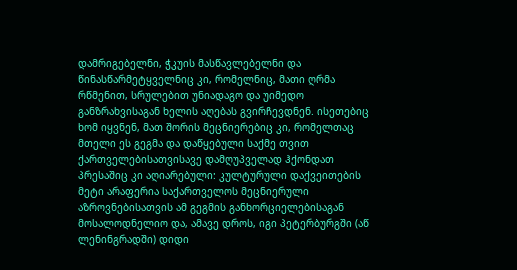დამრიგებელნი, ჭკუის მასწავლებელნი და წინასწარმეტყველნიც კი, რომელნიც, მათი ღრმა რწმენით, სრულებით უნიადაგო და უიმედო განზრახვისაგან ხელის აღებას გვირჩევდნენ. ისეთებიც ხომ იყვნენ, მათ შორის მეცნიერებიც კი, რომელთაც მთელი ეს გეგმა და დაწყებული საქმე თვით ქართველებისათვისავე დამღუპველად ჰქონდათ პრესაშიც კი აღიარებული: კულტურული დაქვეითების მეტი არაფერია საქართველოს მეცნიერული აზროვნებისათვის ამ გეგმის განხორციელებისაგან მოსალოდნელიო და, ამავე დროს, იგი პეტერბურგში (აწ ლენინგრადში) დიდი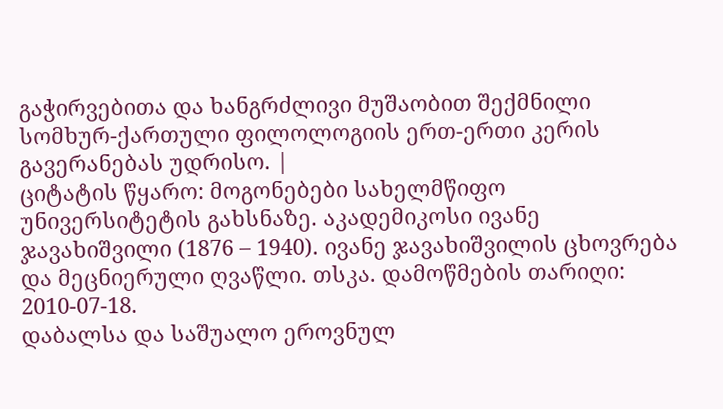გაჭირვებითა და ხანგრძლივი მუშაობით შექმნილი სომხურ-ქართული ფილოლოგიის ერთ-ერთი კერის გავერანებას უდრისო. |
ციტატის წყარო: მოგონებები სახელმწიფო უნივერსიტეტის გახსნაზე. აკადემიკოსი ივანე ჯავახიშვილი (1876 – 1940). ივანე ჯავახიშვილის ცხოვრება და მეცნიერული ღვაწლი. თსკა. დამოწმების თარიღი: 2010-07-18.
დაბალსა და საშუალო ეროვნულ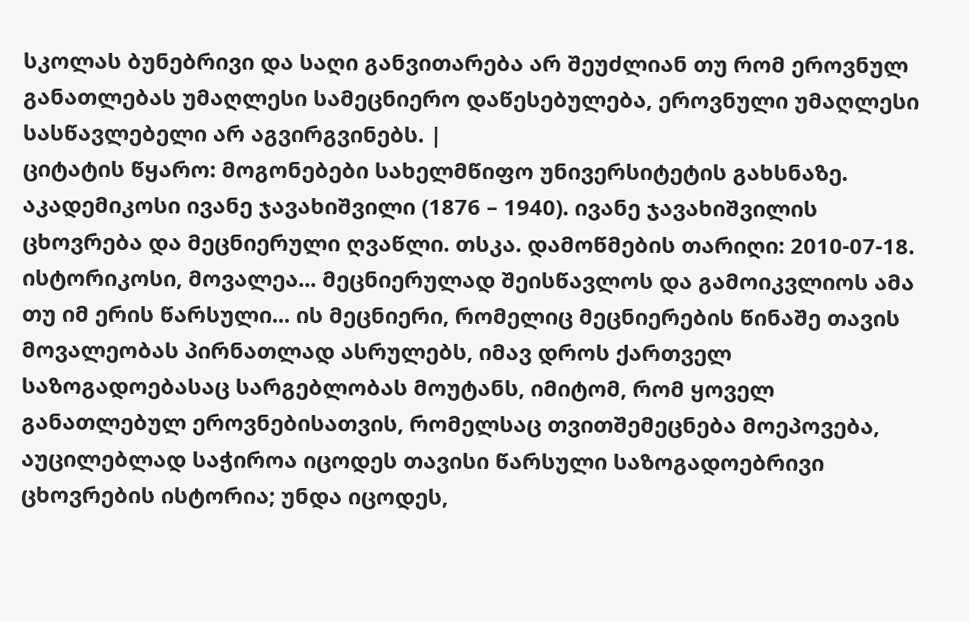სკოლას ბუნებრივი და საღი განვითარება არ შეუძლიან თუ რომ ეროვნულ განათლებას უმაღლესი სამეცნიერო დაწესებულება, ეროვნული უმაღლესი სასწავლებელი არ აგვირგვინებს. |
ციტატის წყარო: მოგონებები სახელმწიფო უნივერსიტეტის გახსნაზე. აკადემიკოსი ივანე ჯავახიშვილი (1876 – 1940). ივანე ჯავახიშვილის ცხოვრება და მეცნიერული ღვაწლი. თსკა. დამოწმების თარიღი: 2010-07-18.
ისტორიკოსი, მოვალეა... მეცნიერულად შეისწავლოს და გამოიკვლიოს ამა თუ იმ ერის წარსული... ის მეცნიერი, რომელიც მეცნიერების წინაშე თავის მოვალეობას პირნათლად ასრულებს, იმავ დროს ქართველ საზოგადოებასაც სარგებლობას მოუტანს, იმიტომ, რომ ყოველ განათლებულ ეროვნებისათვის, რომელსაც თვითშემეცნება მოეპოვება, აუცილებლად საჭიროა იცოდეს თავისი წარსული საზოგადოებრივი ცხოვრების ისტორია; უნდა იცოდეს,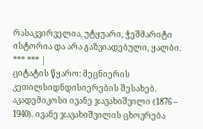რასაკვირველია, უტყუარი, ჭეშმარიტი ისტორია და არა გაზვიადებული, ყალბი.
*** *** |
ციტატის წყარო: მეცნიერის კეთილსიდნდისიერების შესახებ. აკადემიკოსი ივანე ჯავახიშვილი (1876 – 1940). ივანე ჯავახიშვილის ცხოვრება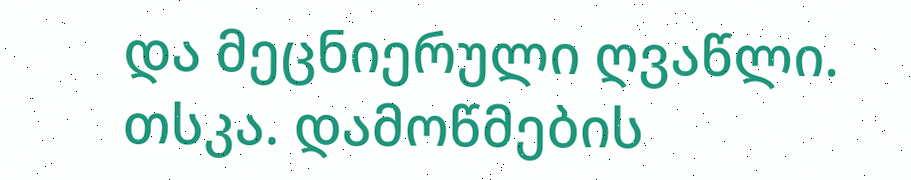და მეცნიერული ღვაწლი. თსკა. დამოწმების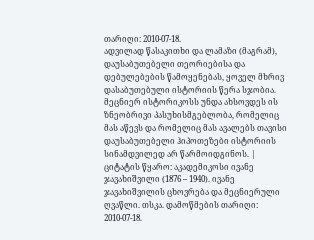თარიღი: 2010-07-18.
ადვილად წასაკითხი და ლამაზი (მაგრამ), დაუსაბუთებელი თეორიებისა და დებულებების წამოყენებას, ყოველ მხრივ დასაბუთებული ისტორიის წერა სჯობია. მეცნიერ ისტორიკოსს უნდა ახსოვდეს ის ზნეობრივი პასუხისმგებლობა, რომელიც მას აწევს და რომელიც მას ავალებს თავისი დაუსაბუთებელი ჰიპოთეზები ისტორიის სინამდვილედ არ წარმოიდგინოს. |
ციტატის წყარო: აკადემიკოსი ივანე ჯავახიშვილი (1876 – 1940). ივანე ჯავახიშვილის ცხოვრება და მეცნიერული ღვაწლი. თსკა. დამოწმების თარიღი: 2010-07-18.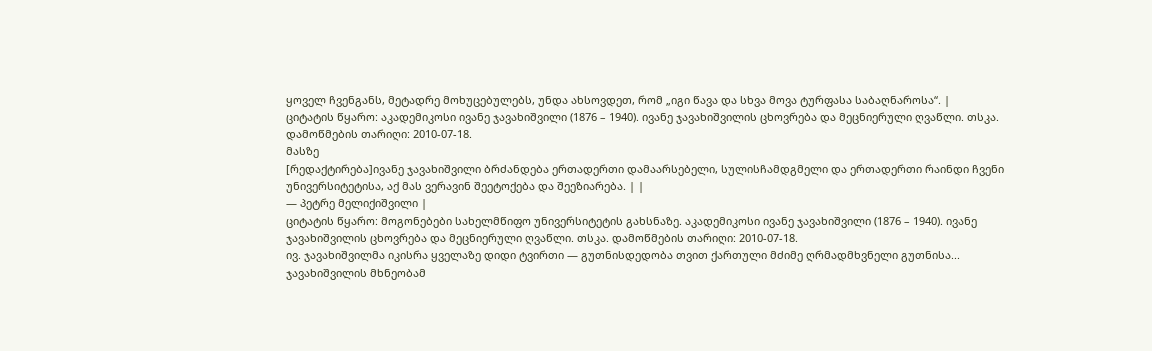ყოველ ჩვენგანს, მეტადრე მოხუცებულებს, უნდა ახსოვდეთ, რომ „იგი წავა და სხვა მოვა ტურფასა საბაღნაროსა“. |
ციტატის წყარო: აკადემიკოსი ივანე ჯავახიშვილი (1876 – 1940). ივანე ჯავახიშვილის ცხოვრება და მეცნიერული ღვაწლი. თსკა. დამოწმების თარიღი: 2010-07-18.
მასზე
[რედაქტირება]ივანე ჯავახიშვილი ბრძანდება ერთადერთი დამაარსებელი, სულისჩამდგმელი და ერთადერთი რაინდი ჩვენი უნივერსიტეტისა, აქ მას ვერავინ შეეტოქება და შეეზიარება. | |
— პეტრე მელიქიშვილი |
ციტატის წყარო: მოგონებები სახელმწიფო უნივერსიტეტის გახსნაზე. აკადემიკოსი ივანე ჯავახიშვილი (1876 – 1940). ივანე ჯავახიშვილის ცხოვრება და მეცნიერული ღვაწლი. თსკა. დამოწმების თარიღი: 2010-07-18.
ივ. ჯავახიშვილმა იკისრა ყველაზე დიდი ტვირთი — გუთნისდედობა თვით ქართული მძიმე ღრმადმხვნელი გუთნისა... ჯავახიშვილის მხნეობამ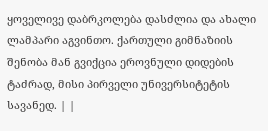ყოველივე დაბრკოლება დასძლია და ახალი ლამპარი აგვინთო. ქართული გიმნაზიის შენობა მან გვიქცია ეროვნული დიდების ტაძრად, მისი პირველი უნივერსიტეტის სავანედ. | |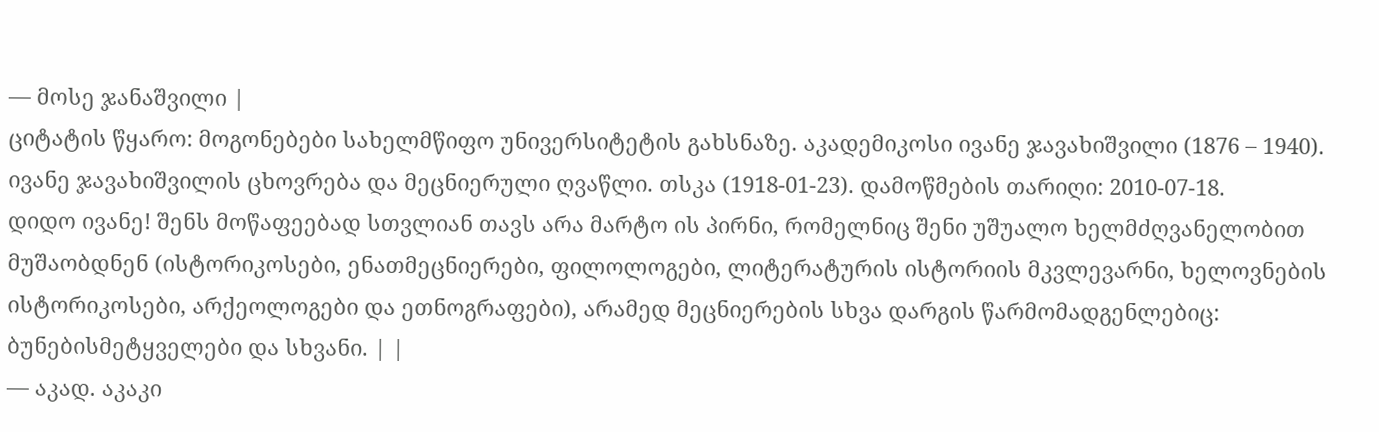— მოსე ჯანაშვილი |
ციტატის წყარო: მოგონებები სახელმწიფო უნივერსიტეტის გახსნაზე. აკადემიკოსი ივანე ჯავახიშვილი (1876 – 1940). ივანე ჯავახიშვილის ცხოვრება და მეცნიერული ღვაწლი. თსკა (1918-01-23). დამოწმების თარიღი: 2010-07-18.
დიდო ივანე! შენს მოწაფეებად სთვლიან თავს არა მარტო ის პირნი, რომელნიც შენი უშუალო ხელმძღვანელობით მუშაობდნენ (ისტორიკოსები, ენათმეცნიერები, ფილოლოგები, ლიტერატურის ისტორიის მკვლევარნი, ხელოვნების ისტორიკოსები, არქეოლოგები და ეთნოგრაფები), არამედ მეცნიერების სხვა დარგის წარმომადგენლებიც: ბუნებისმეტყველები და სხვანი. | |
— აკად. აკაკი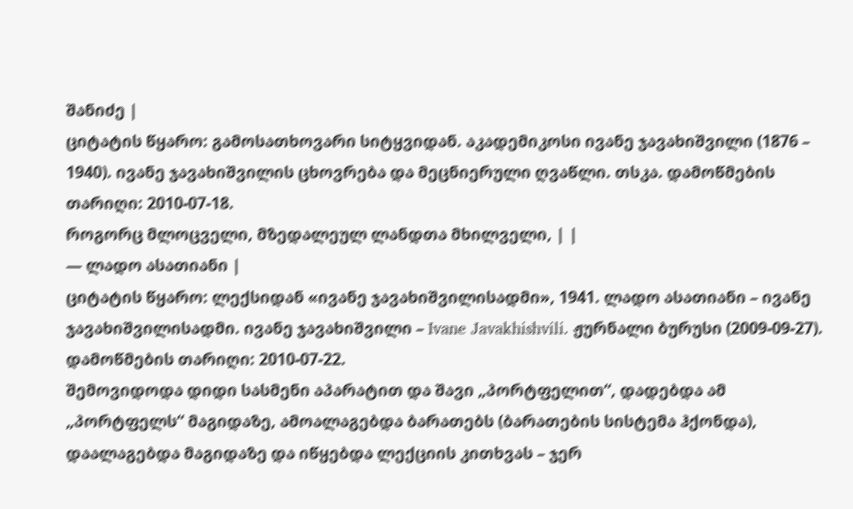შანიძე |
ციტატის წყარო: გამოსათხოვარი სიტყვიდან. აკადემიკოსი ივანე ჯავახიშვილი (1876 – 1940). ივანე ჯავახიშვილის ცხოვრება და მეცნიერული ღვაწლი. თსკა. დამოწმების თარიღი: 2010-07-18.
როგორც მლოცველი, მზედალეულ ლანდთა მხილველი, | |
— ლადო ასათიანი |
ციტატის წყარო: ლექსიდან «ივანე ჯავახიშვილისადმი», 1941. ლადო ასათიანი – ივანე ჯავახიშვილისადმი. ივანე ჯავახიშვილი – Ivane Javakhishvili. ჟურნალი ბურუსი (2009-09-27). დამოწმების თარიღი: 2010-07-22.
შემოვიდოდა დიდი სასმენი აპარატით და შავი „პორტფელით“, დადებდა ამ „პორტფელს“ მაგიდაზე, ამოალაგებდა ბარათებს (ბარათების სისტემა ჰქონდა), დაალაგებდა მაგიდაზე და იწყებდა ლექციის კითხვას – ჯერ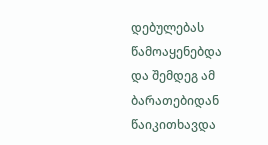დებულებას წამოაყენებდა და შემდეგ ამ ბარათებიდან წაიკითხავდა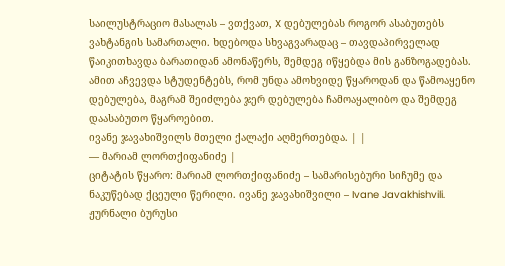საილუსტრაციო მასალას – ვთქვათ, X დებულებას როგორ ასაბუთებს ვახტანგის სამართალი. ხდებოდა სხვაგვარადაც – თავდაპირველად წაიკითხავდა ბარათიდან ამონაწერს, შემდეგ იწყებდა მის განზოგადებას. ამით აჩვევდა სტუდენტებს, რომ უნდა ამოხვიდე წყაროდან და წამოაყენო დებულება, მაგრამ შეიძლება ჯერ დებულება ჩამოაყალიბო და შემდეგ დაასაბუთო წყაროებით.
ივანე ჯავახიშვილს მთელი ქალაქი აღმერთებდა. | |
— მარიამ ლორთქიფანიძე |
ციტატის წყარო: მარიამ ლორთქიფანიძე – სამარისებური სიჩუმე და ნაკუწებად ქცეული წერილი. ივანე ჯავახიშვილი – Ivane Javakhishvili. ჟურნალი ბურუსი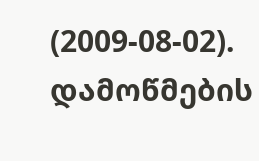(2009-08-02). დამოწმების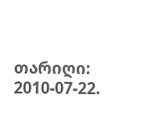თარიღი: 2010-07-22.